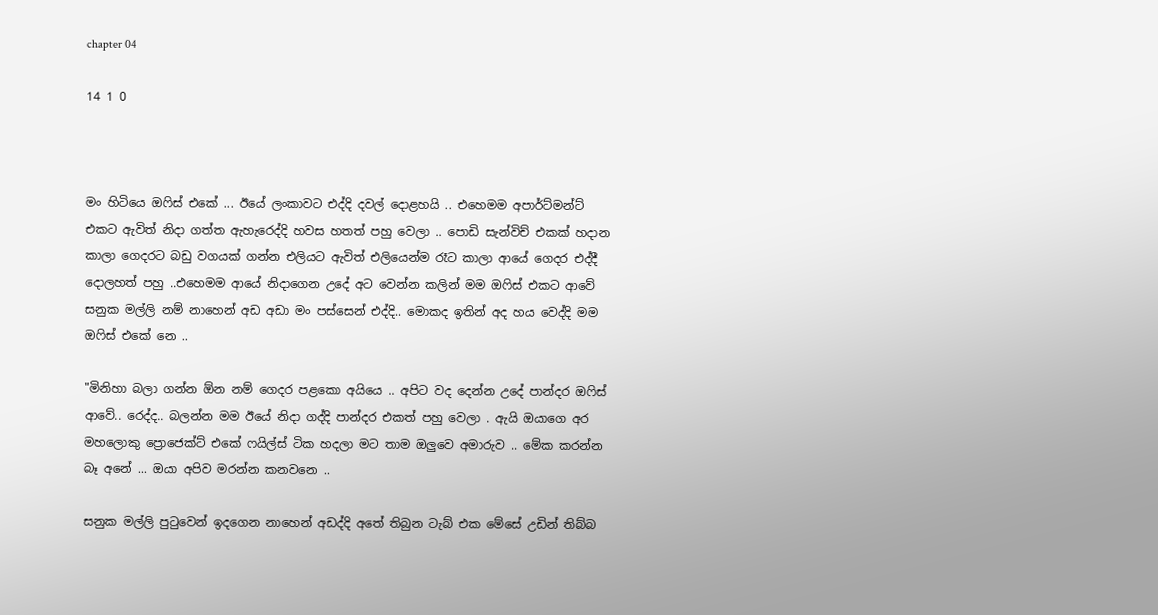chapter 04

14 1 0



මං හිටියෙ ඔෆිස් එකේ ... ඊයේ ලංකාවට එද්දි දවල් දොළහයි .. එහෙමම අපාර්ට්මන්ට් එකට ඇවිත් නිදා ගත්ත ඇහැරෙද්දි හවස හතත් පහු වෙලා .. පොඩි සැන්විච් එකක් හදාන කාලා ගෙදරට බඩු වගයක් ගන්න එලියට ඇවිත් එලියෙන්ම රෑට කාලා ආයේ ගෙදර එද්දී දොලහත් පහු ..එහෙමම ආයේ නිදාගෙන උදේ අට වෙන්න කලින් මම ඔෆිස් එකට ආවේ සනුක මල්ලි නම් නාහෙන් අඩ අඩා මං පස්සෙන් එද්දි.. මොකද ඉතින් අද හය වෙද්දි මම ඔෆිස් එකේ නෙ ..

"මිනිහා බලා ගන්න ඕන නම් ගෙදර පළකො අයියෙ .. අපිට වද දෙන්න උදේ පාන්දර ඔෆිස් ආවේ.. රෙද්ද.. බලන්න මම ඊයේ නිදා ගද්දි පාන්දර එකත් පහු වෙලා . ඇයි ඔයාගෙ අර මහලොකු ප්‍රොජෙක්ට් එකේ ෆයිල්ස් ටික හදලා මට තාම ඔලුවෙ අමාරුව .. මේක කරන්න බෑ අනේ ... ඔයා අපිව මරන්න කනවනෙ ..

සනුක මල්ලි පුටුවෙන් ඉදගෙන නාහෙන් අඩද්දි අතේ තිබුන ටැබ් එක මේසේ උඩින් තිබ්බ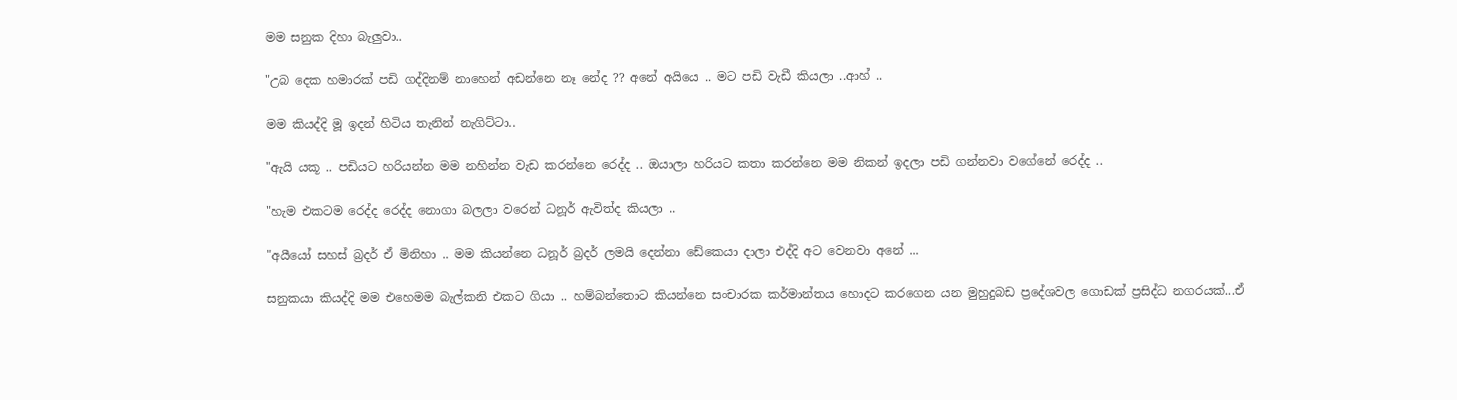මම සනුක දිහා බැලුවා..

"උබ දෙක හමාරක් පඩි ගද්දිනම් නාහෙන් අඩන්නෙ නෑ නේද ?? අනේ අයියෙ .. මට පඩි වැඩී කියලා ..ආහ් ..

මම කියද්දි මූ ඉදන් හිටිය තැනින් නැගිට්ටා..

"ඇයි යකූ .. පඩියට හරියන්න මම නහින්න වැඩ කරන්නෙ රෙද්ද .. ඔයාලා හරියට කතා කරන්නෙ මම නිකන් ඉදලා පඩි ගන්නවා වගේනේ රෙද්ද ..

"හැම එකටම රෙද්ද රෙද්ද නොගා බලලා වරෙන් ධනූර් ඇවිත්ද කියලා ..

"අයීයෝ සහස් බ්‍රදර් ඒ මිනිහා .. මම කියන්නෙ ධනූර් බ්‍රදර් ලමයි දෙන්නා ඩේකෙයා දාලා එද්දි අට වෙනවා අනේ ...

සනුකයා කියද්දි මම එහෙමම බැල්කනි එකට ගියා .. හම්බන්තොට කියන්නෙ සංචාරක කර්මාන්තය හොදට කරගෙන යන මුහුදුබඩ ප්‍රදේශවල ගොඩක් ප්‍රසිද්ධ නගරයක්...ඒ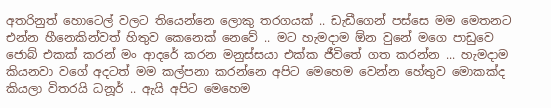අතරිනුත් හොටෙල් වලට තියෙන්නෙ ලොකු තරගයක් .. ඩැඩීගෙන් පස්සෙ මම මෙතනට එන්න හීනෙකින්වත් හිතුව කෙනෙක් නෙවේ .. මට හැමදාම ඕන වුනේ මගෙ පාඩුවෙ ජොබ් එකක් කරන් මං ආදරේ කරන මනුස්සයා එක්ක ජීවිතේ ගත කරන්න ... හැමදාම කියනවා වගේ අදටත් මම කල්පනා කරන්නෙ අපිට මෙහෙම වෙන්න හේතුව මොකක්ද කියලා විතරයි ධනූර් .. ඇයි අපිට මෙහෙම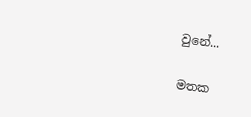වුනේ...

මතක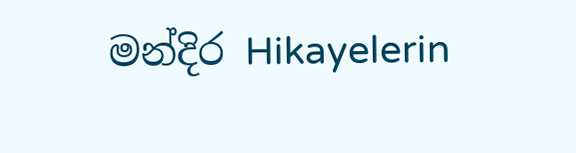මන්දිර Hikayelerin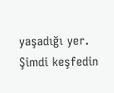yaşadığı yer. Şimdi keşfedin